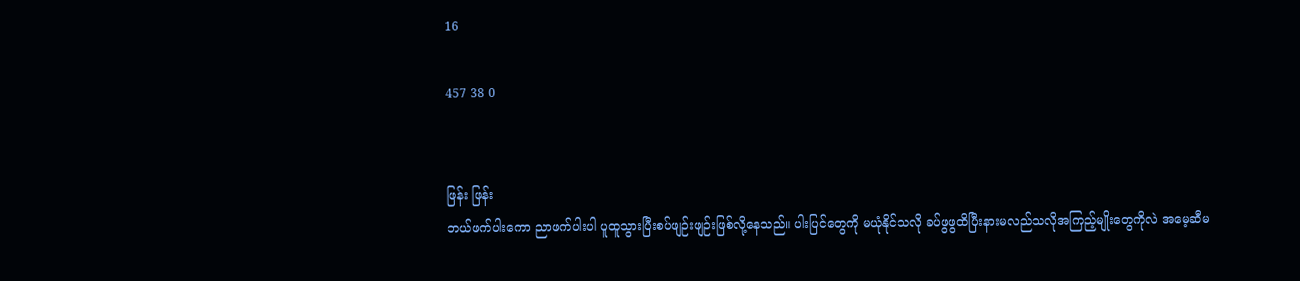16

457 38 0


ဖြန်း ဖြန်း
ဘယ်ဖက်ပါးကော ညာဖက်ပါးပါ ပူထူသွားပြီးစပ်ဖျဉ်းဖျဉ်းဖြစ်လို့နေသည်။ ပါးပြင်တွေကို မယုံနိုင်သလို ခပ်ဖွဖွထိပြီးနားမလည်သလိုအကြည့်မျိုးတွေကိုလဲ အမေ့ဆီမ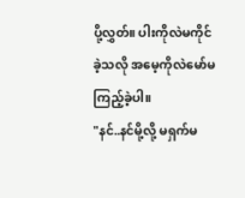ပို့လွှတ်။ ပါးကိုလဲမကိုင်ခဲ့သလို အမေ့ကိုလဲမော်မကြည့်ခဲ့ပါ။
"နင်..နင်မို့လို့ မရှက်မ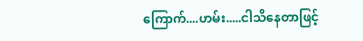ကြောက်....ဟမ်း.....ငါသိနေတာဖြင့်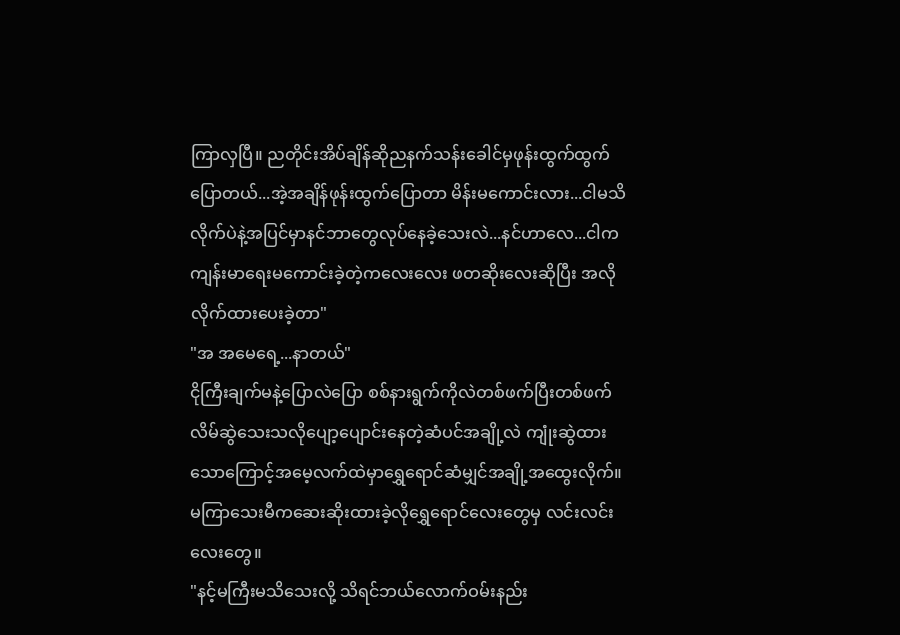ကြာလှပြီ။ ညတိုင်းအိပ်ချိန်ဆိုညနက်သန်းခေါင်မှဖုန်းထွက်ထွက်ပြောတယ်...အဲ့အချိန်ဖုန်းထွက်ပြောတာ မိန်းမကောင်းလား...ငါမသိလိုက်ပဲနဲ့အပြင်မှာနင်ဘာတွေလုပ်နေခဲ့သေးလဲ...နင်ဟာလေ...ငါက ကျန်းမာရေးမကောင်းခဲ့တဲ့ကလေးလေး ဖတဆိုးလေးဆိုပြီး အလိုလိုက်ထားပေးခဲ့တာ"
"အ အမေရေ့...နာတယ်"
ငိုကြီးချက်မနဲ့ပြောလဲပြော စစ်နားရွက်ကိုလဲတစ်ဖက်ပြီးတစ်ဖက်လိမ်ဆွဲသေးသလိုပျော့ပျောင်းနေတဲ့ဆံပင်အချို့လဲ ကျုံးဆွဲထားသောကြောင့်အမေ့လက်ထဲမှာရွှေရောင်ဆံမျှင်အချို့အထွေးလိုက်။ မကြာသေးမီကဆေးဆိုးထားခဲ့လိုရွှေရောင်လေးတွေမှ လင်းလင်းလေးတွေ။
"နင့်မကြီးမသိသေးလို့ သိရင်ဘယ်လောက်ဝမ်းနည်း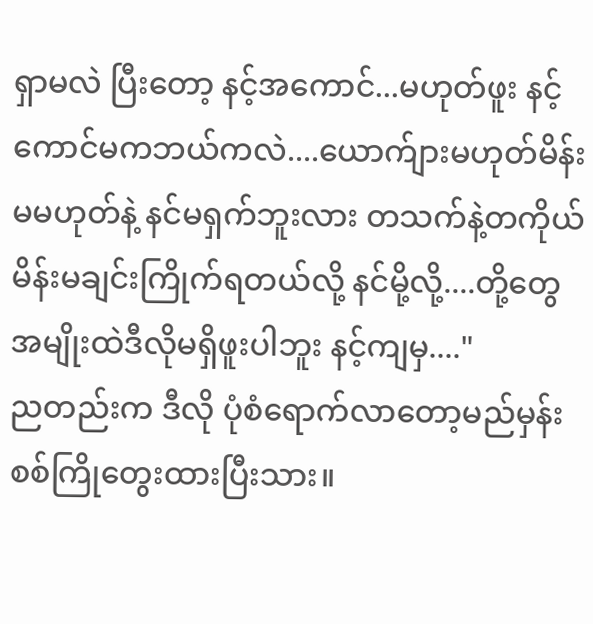ရှာမလဲ ပြီးတော့ နင့်အကောင်...မဟုတ်ဖူး နင့်ကောင်မကဘယ်ကလဲ....ယောက်ျားမဟုတ်မိန်းမမဟုတ်နဲ့ နင်မရှက်ဘူးလား တသက်နဲ့တကိုယ်မိန်းမချင်းကြိုက်ရတယ်လို့ နင်မို့လို့....တို့တွေအမျိုးထဲဒီလိုမရှိဖူးပါဘူး နင့်ကျမှ...."
ညတည်းက ဒီလို ပုံစံရောက်လာတော့မည်မှန်း စစ်ကြိုတွေးထားပြီးသား။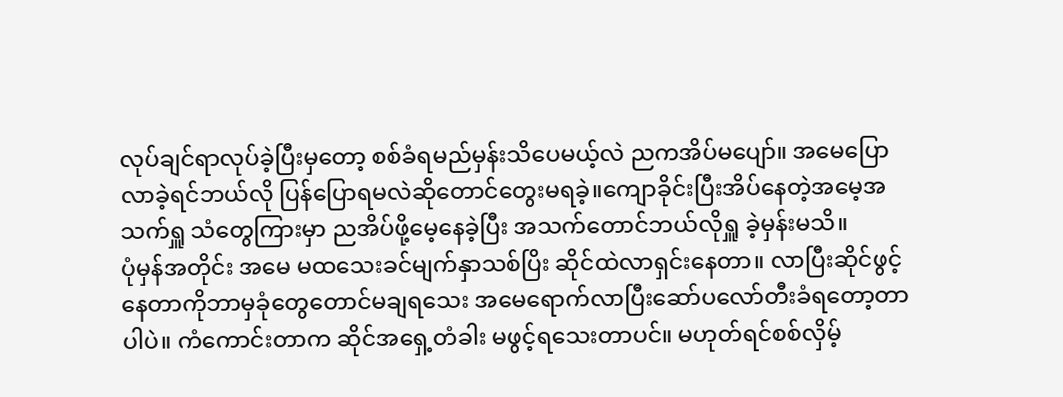လုပ်ချင်ရာလုပ်ခဲ့ပြီးမှတော့ စစ်ခံရမည်မှန်းသိပေမယ့်လဲ ညကအိပ်မပျော်။ အမေပြောလာခဲ့ရင်ဘယ်လို ပြန်ပြောရမလဲဆိုတောင်တွေးမရခဲ့။ကျောခိုင်းပြီးအိပ်နေတဲ့အမေ့အသက်ရှူ သံတွေကြားမှာ ညအိပ်ဖို့မေ့နေခဲ့ပြီး အသက်တောင်ဘယ်လိုရှူ ခဲ့မှန်းမသိ။
ပုံမှန်အတိုင်း အမေ မထသေးခင်မျက်နှာသစ်ပြိး ဆိုင်ထဲလာရှင်းနေတာ။ လာပြီးဆိုင်ဖွင့်နေတာကိုဘာမှခုံတွေတောင်မချရသေး အမေရောက်လာပြီးဆော်ပလော်တီးခံရတော့တာပါပဲ။ ကံကောင်းတာက ဆိုင်အရှေ့တံခါး မဖွင့်ရသေးတာပင်။ မဟုတ်ရင်စစ်လှိမ့်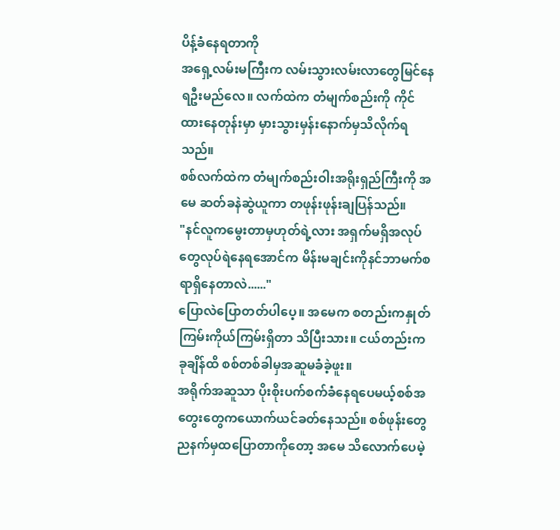ပိန့်ခံနေရတာကို
အရှေ့လမ်းမကြီးက လမ်းသွားလမ်းလာတွေမြင်နေရဦးမည်လေ။ လက်ထဲက တံမျက်စည်းကို ကိုင်ထားနေတုန်းမှာ မှားသွားမှန်းနောက်မှသိလိုက်ရသည်။
စစ်လက်ထဲက တံမျက်စည်းဝါးအရိုးရှည်ကြီးကို အမေ ဆတ်ခနဲဆွဲယူကာ တဖုန်းဖုန်းချပြန်သည်။
"နင်လူကမွေးတာမှဟုတ်ရဲ့လား အရှက်မရှိအလုပ်တွေလုပ်ရဲနေရအောင်က မိန်းမချင်းကိုနင်ဘာမက်စရာရှိနေတာလဲ......"
ပြောလဲပြောတတ်ပါပေ့။ အမေက စတည်းကနှုတ်ကြမ်းကိုယ်ကြမ်းရှိတာ သိပြီးသား။ ငယ်တည်းကခုချိန်ထိ စစ်တစ်ခါမှအဆူမခံခဲ့ဖူး။
အရိုက်အဆူသာ ပိုးစိုးပက်စက်ခံနေရပေမယ့်စစ်အတွေးတွေကယောက်ယင်ခတ်နေသည်။ စစ်ဖုန်းတွေညနက်မှထပြောတာကိုတော့ အမေ သိလောက်ပေမဲ့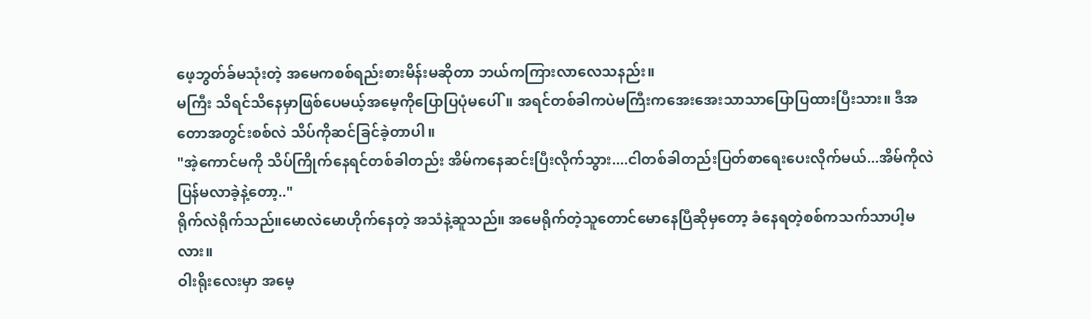ဖေ့ဘွတ်ခ်မသုံးတဲ့ အမေကစစ်ရည်းစားမိန်းမဆိုတာ ဘယ်ကကြားလာလေသနည်း။
မကြီး သိရင်သိနေမှာဖြစ်ပေမယ့်အမေ့ကိုပြောပြပုံမပေါ်။ အရင်တစ်ခါကပဲမကြီးကအေးအေးသာသာပြောပြထားပြီးသား။ ဒီအတောအတွင်းစစ်လဲ သိပ်ကိုဆင်ခြင်ခဲ့တာပါ။
"အဲ့ကောင်မကို သိပ်ကြိုက်နေရင်တစ်ခါတည်း အိမ်ကနေဆင်းပြီးလိုက်သွား....ငါတစ်ခါတည်းပြတ်စာရေးပေးလိုက်မယ်...အိမ်ကိုလဲ ပြန်မလာခဲ့နဲ့တော့.."
ရိုက်လဲရိုက်သည်။မောလဲမောဟိုက်နေတဲ့ အသံနဲ့ဆူသည်။ အမေရိုက်တဲ့သူတောင်မောနေပြီဆိုမှတော့ ခံနေရတဲ့စစ်ကသက်သာပါ့မလား။
ဝါးရိုးလေးမှာ အမေ့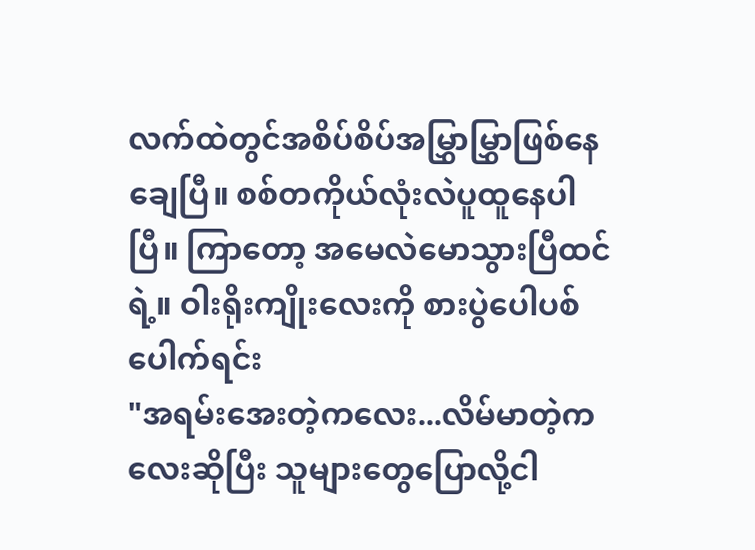လက်ထဲတွင်အစိပ်စိပ်အမြွှာမြွှာဖြစ်နေချေပြီ။ စစ်တကိုယ်လုံးလဲပူထူနေပါပြီ။ ကြာတော့ အမေလဲမောသွားပြီထင်ရဲ့။ ဝါးရိုးကျိုးလေးကို စားပွဲပေါပစ်ပေါက်ရင်း
"အရမ်းအေးတဲ့ကလေး...လိမ်မာတဲ့ကလေးဆိုပြီး သူများတွေပြောလို့ငါ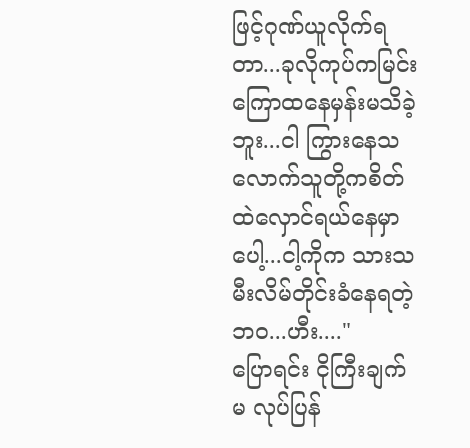ဖြင့်ဂုဏ်ယူလိုက်ရတာ...ခုလိုကုပ်ကမြင်းကြောထနေမှန်းမသိခဲ့ဘူး...ငါ ကြွားနေသလောက်သူတို့ကစိတ်ထဲလှောင်ရယ်နေမှာပေါ့...ငါ့ကိုက သားသမီးလိမ်တိုင်းခံနေရတဲ့ဘဝ...ဟီး...."
ပြောရင်း ငိုကြီးချက်မ လုပ်ပြန်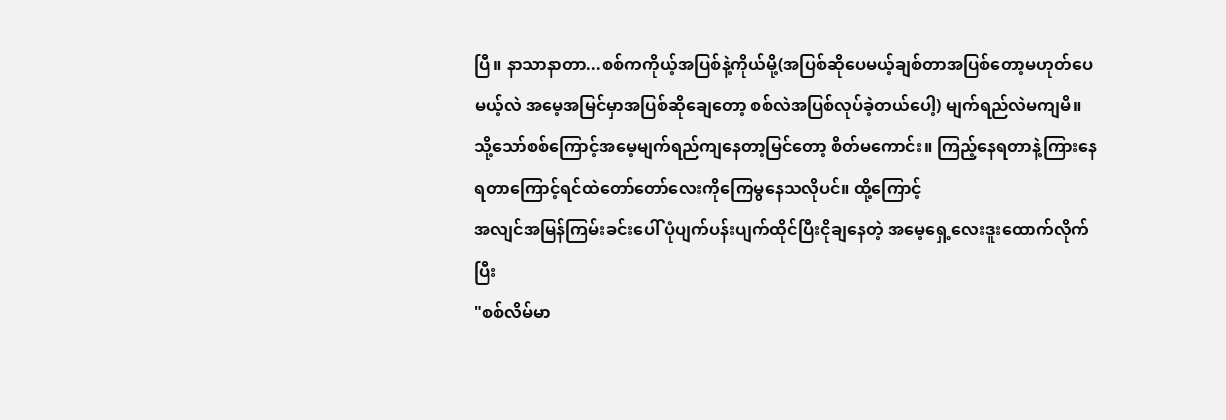ပြီ။ နာသာနာတာ...စစ်ကကိုယ့်အပြစ်နဲ့ကိုယ်မို့(အပြစ်ဆိုပေမယ့်ချစ်တာအပြစ်တော့မဟုတ်ပေမယ့်လဲ အမေ့အမြင်မှာအပြစ်ဆိုချေတော့ စစ်လဲအပြစ်လုပ်ခဲ့တယ်ပေါ့) မျက်ရည်လဲမကျမိ။
သို့သော်စစ်ကြောင့်အမေ့မျက်ရည်ကျနေတာ့မြင်တော့ စိတ်မကောင်း။ ကြည့်နေရတာနဲ့ကြားနေရတာကြောင့်ရင်ထဲတော်တော်လေးကိုကြေမွနေသလိုပင်။ ထို့ကြောင့်
အလျင်အမြန်ကြမ်းခင်းပေါ် ပုံပျက်ပန်းပျက်ထိုင်ပြီးငိုချနေတဲ့ အမေ့ရှေ့လေးဒူးထောက်လိုက်ပြီး
"စစ်လိမ်မာ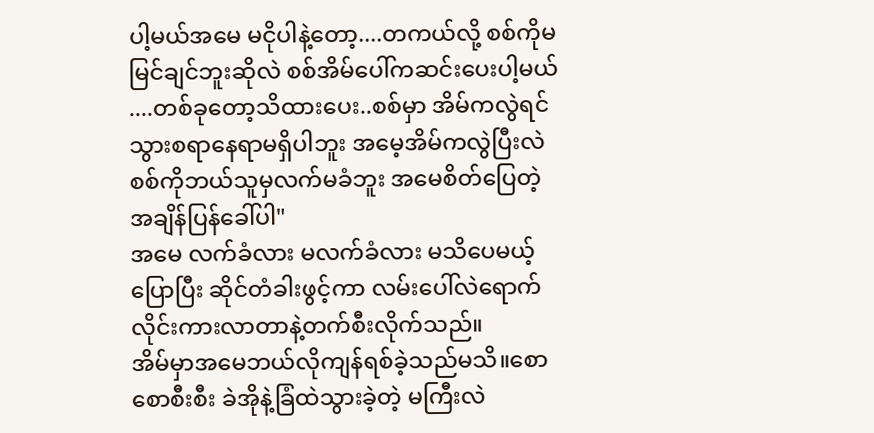ပါ့မယ်အမေ မငိုပါနဲ့တော့....တကယ်လို့ စစ်ကိုမမြင်ချင်ဘူးဆိုလဲ စစ်အိမ်ပေါ်ကဆင်းပေးပါ့မယ်....တစ်ခုတော့သိထားပေး..စစ်မှာ အိမ်ကလွဲရင်သွားစရာနေရာမရှိပါဘူး အမေ့အိမ်ကလွဲပြီးလဲစစ်ကိုဘယ်သူမှလက်မခံဘူး အမေစိတ်ပြေတဲ့အချိန်ပြန်ခေါ်ပါ"
အမေ လက်ခံလား မလက်ခံလား မသိပေမယ့်ပြောပြီး ဆိုင်တံခါးဖွင့်ကာ လမ်းပေါ်လဲရောက်လိုင်းကားလာတာနဲ့တက်စီးလိုက်သည်။
အိမ်မှာအမေဘယ်လိုကျန်ရစ်ခဲ့သည်မသိ။စောစောစီးစီး ခဲအိုနဲ့ခြံထဲသွားခဲ့တဲ့ မကြီးလဲ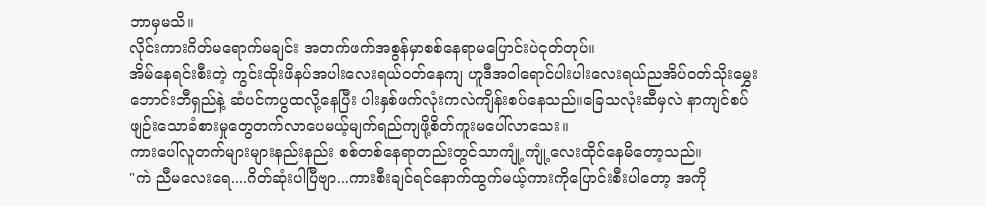ဘာမှမသိ။
လိုင်းကားဂိတ်မရောက်မချင်း အတက်ဖက်အစွန်မှာစစ်နေရာမပြောင်းပဲငုတ်တုပ်။
အိမ်နေရင်းစီးတဲ့ ကွင်းထိုးဖိနပ်အပါးလေးရယ်ဝတ်နေကျ ဟူဒီအဝါရောင်ပါးပါးလေးရယ်ညအိပ်ဝတ်သိုးမွှေးဘောင်းဘီရှည်နဲ့ ဆံပင်ကပွထလို့နေပြီး ပါးနှစ်ဖက်လုံးကလဲကျိန်းစပ်နေသည်။ခြေသလုံးဆီမှလဲ နာကျင်စပ်ဖျဉ်းသောခံစားမှုတွေတက်လာပေမယ့်မျက်ရည်ကျဖို့စိတ်ကူးမပေါ်လာသေး။
ကားပေါ်လူတက်များများနည်းနည်း စစ်တစ်နေရာတည်းတွင်သာကျုံ့ကျုံ့လေးထိုင်နေမိတော့သည်။
"ကဲ ညီမလေးရေ....ဂိတ်ဆုံးပါပြီဗျာ...ကားစီးချင်ရင်နောက်ထွက်မယ့်ကားကိုပြောင်းစီးပါတော့ အကို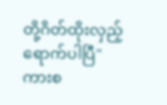တို့ဂိတ်ထိုးလှည့်ရောက်ပါပြီ"
ကားစ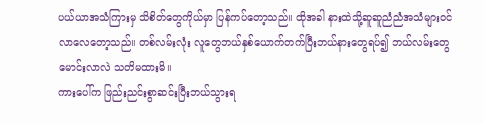ပယ်ယာအသံကြားမှ သိစိတ်တွေကိုယ်မှာ ပြန်ကပ်တော့သည်။ ထိုအခါ နားထဲသို့ဆူဆူညံညံအသံများဝင်လာလေတော့သည်။ တစ်လမ်းလုံး လူတွေဘယ်နှစ်ယောက်တက်ပြီးဘယ်နားတွေရပ်၍ ဘယ်လမ်းတွေမောင်းလာလဲ သတိမထားမိ။
ကားပေါ်က ဖြည်းညင်းစွာဆင်းပြီးဘယ်သွားရ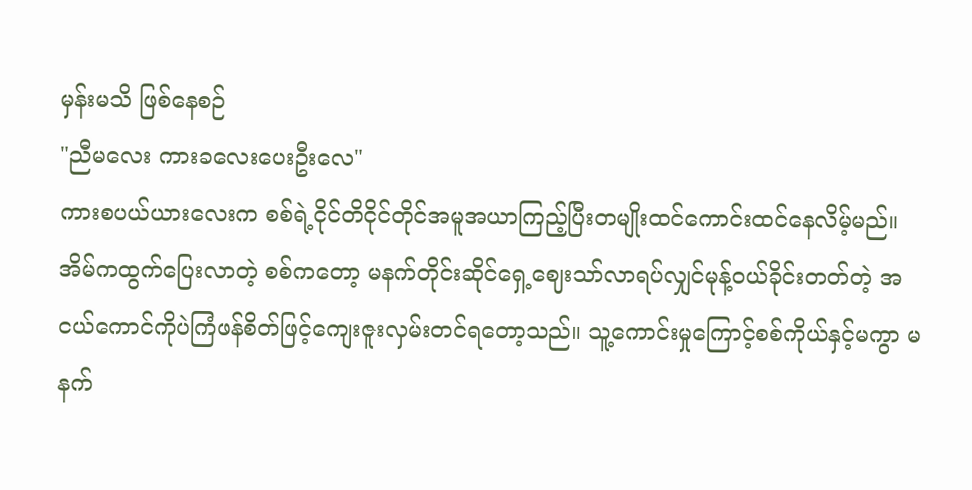မှန်းမသိ ဖြစ်နေစဉ်
"ညီမလေး ကားခလေးပေးဦးလေ"
ကားစပယ်ယားလေးက စစ်ရဲ့ငိုင်တိငိုင်တိုင်အမူအယာကြည့်ပြီးတမျိုးထင်ကောင်းထင်နေလိမ့်မည်။ အိမ်ကထွက်ပြေးလာတဲ့ စစ်ကတော့ မနက်တိုင်းဆိုင်ရှေ့ဈေးသာ်လာရပ်လျှင်မုန့်ဝယ်ခိုင်းတတ်တဲ့ အငယ်ကောင်ကိုပဲကြံဖန်စိတ်ဖြင့်ကျေးဇူးလှမ်းတင်ရတော့သည်။ သူ့ကောင်းမှုကြောင့်စစ်ကိုယ်နှင့်မကွာ မနက်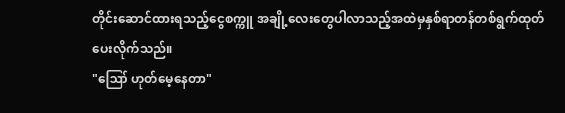တိုင်းဆောင်ထားရသည့်ငွေစက္ကူ အချို့လေးတွေပါလာသည့်အထဲမှနှစ်ရာတန်တစ်ရွက်ထုတ်ပေးလိုက်သည်။
"ဪ ဟုတ်မေ့နေတာ"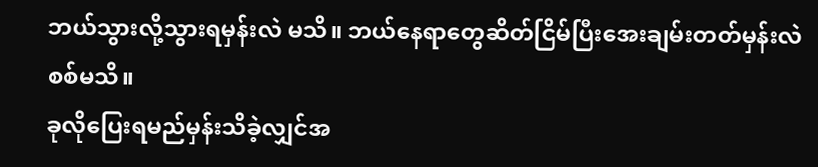ဘယ်သွားလို့သွားရမှန်းလဲ မသိ။ ဘယ်နေရာတွေဆိတ်ငြိမ်ပြီးအေးချမ်းတတ်မှန်းလဲ စစ်မသိ။
ခုလိုပြေးရမည်မှန်းသိခဲ့လျှင်အ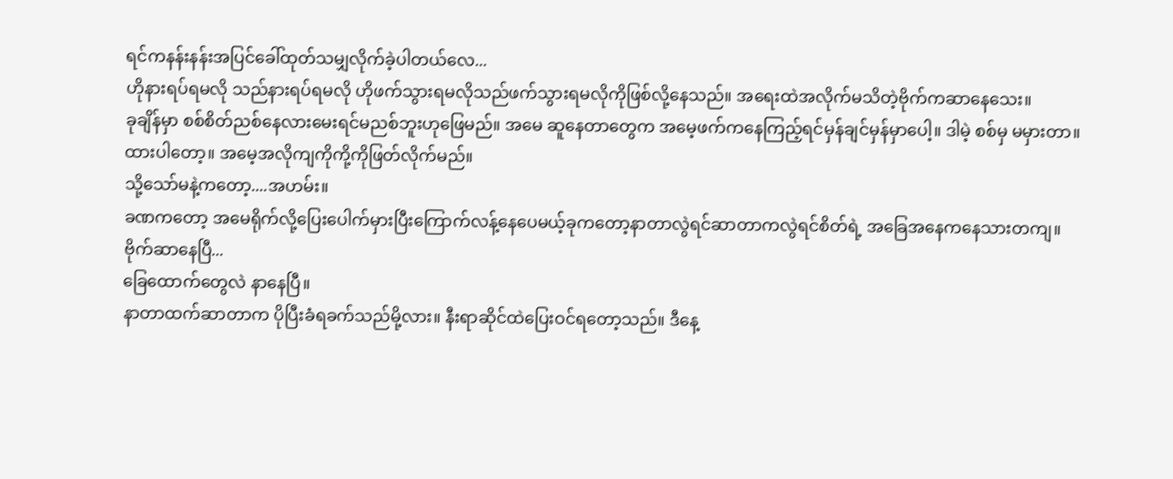ရင်ကနန်းနန်းအပြင်ခေါ်ထုတ်သမျှလိုက်ခဲ့ပါတယ်လေ...
ဟိုနားရပ်ရမလို သည်နားရပ်ရမလို ဟိုဖက်သွားရမလိုသည်ဖက်သွားရမလိုကိုဖြစ်လို့နေသည်။ အရေးထဲအလိုက်မသိတဲ့ဗိုက်ကဆာနေသေး။
ခုချိန်မှာ စစ်စိတ်ညစ်နေလားမေးရင်မညစ်ဘူးဟုဖြေမည်။ အမေ ဆူနေတာတွေက အမေ့ဖက်ကနေကြည့်ရင်မှန်ချင်မှန်မှာပေါ့။ ဒါမဲ့ စစ်မှ မမှားတာ။ ထားပါတော့။ အမေ့အလိုကျကိုကို့ကိုဖြတ်လိုက်မည်။
သို့သော်မနဲ့ကတော့....အဟမ်း။
ခဏကတော့ အမေရိုက်လို့ပြေးပေါက်မှားပြီးကြောက်လန့်နေပေမယ့်ခုကတော့နာတာလွဲရင်ဆာတာကလွဲရင်စိတ်ရဲ့ အခြေအနေကနေသားတကျ။
ဗိုက်ဆာနေပြီ...
ခြေထောက်တွေလဲ နာနေပြီ။
နာတာထက်ဆာတာက ပိုပြီးခံရခက်သည်မို့လား။ နီးရာဆိုင်ထဲပြေးဝင်ရတော့သည်။ ဒီနေ့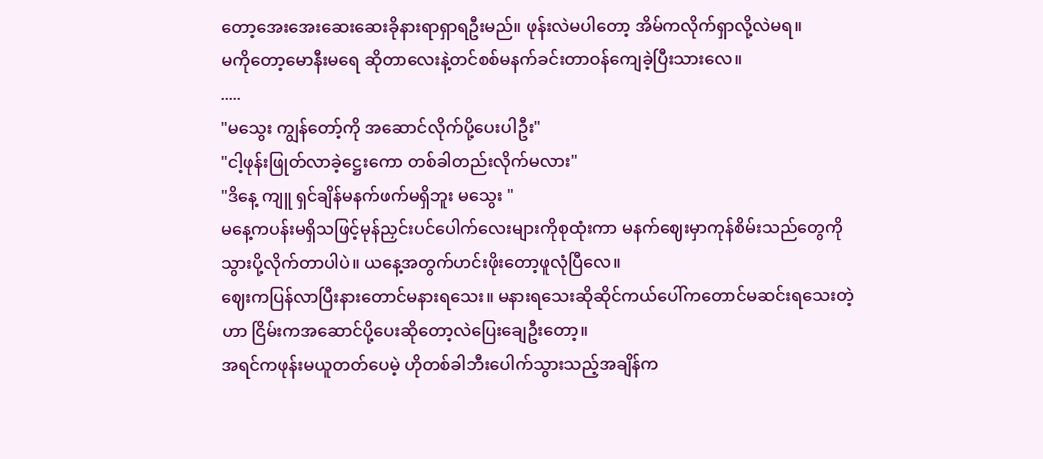တော့အေးအေးဆေးဆေးခိုနားရာရှာရဦးမည်။ ဖုန်းလဲမပါတော့ အိမ်ကလိုက်ရှာလို့လဲမရ။
မကိုတော့မောနီးမရေ ဆိုတာလေးနဲ့တင်စစ်မနက်ခင်းတာဝန်ကျေခဲ့ပြီးသားလေ။
.....
"မသွေး ကျွန်တော့်ကို အဆောင်လိုက်ပို့ပေးပါဦး"
"ငါ့ဖုန်းဖြုတ်လာခဲ့ဋ္ဌေးကော တစ်ခါတည်းလိုက်မလား"
"ဒိနေ့ ကျူ ရှင်ချိန်မနက်ဖက်မရှိဘူး မသွေး "
မနေ့ကပန်းမရှိသဖြင့်မုန်ညှင်းပင်ပေါက်လေးများကိုစုထုံးကာ မနက်ဈေးမှာကုန်စိမ်းသည်တွေကိုသွားပို့လိုက်တာပါပဲ။ ယနေ့အတွက်ဟင်းဖိုးတော့ဖူလုံပြီလေ။
ဈေးကပြန်လာပြီးနားတောင်မနားရသေး။ မနားရသေးဆိုဆိုင်ကယ်ပေါ်ကတောင်မဆင်းရသေးတဲ့ဟာ ငြိမ်းကအဆောင်ပို့ပေးဆိုတော့လဲပြေးချေဦးတော့။
အရင်ကဖုန်းမယူတတ်ပေမဲ့ ဟိုတစ်ခါဘီးပေါက်သွားသည့်အချိန်က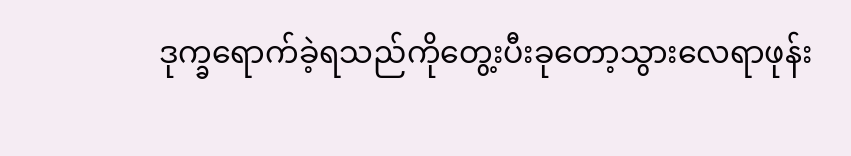ဒုက္ခရောက်ခဲ့ရသည်ကိုတွေ့းပီးခုတော့သွားလေရာဖုန်း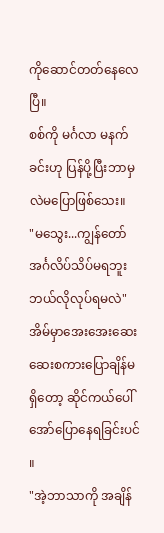ကိုဆောင်တတ်နေလေပြီ။
စစ်ကို မင်္ဂလာ မနက်ခင်းဟု ပြန်ပို့ပြီးဘာမှလဲမပြောဖြစ်သေး။
"မသွေး...ကျွန်တော်အင်္ဂလိပ်သိပ်မရဘူး ဘယ်လိုလုပ်ရမလဲ"
အိမ်မှာအေးအေးဆေးဆေးစကားပြောချိန်မရှိတော့ ဆိုင်ကယ်ပေါ်အော်ပြောနေရခြင်းပင်။
"အဲ့ဘာသာကို အချိန်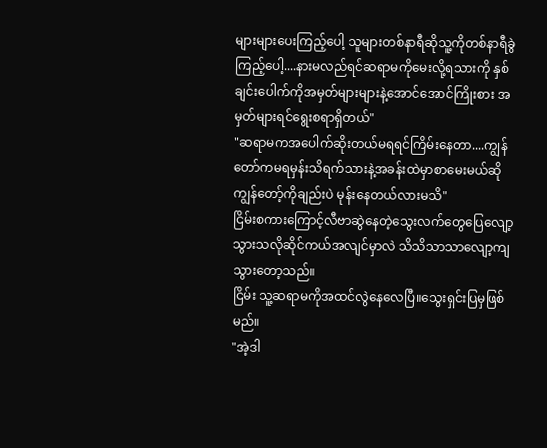များများပေးကြည့်ပေါ့ သူများတစ်နာရီဆိုသူ့ကိုတစ်နာရီခွဲကြည့်ပေါ့....နားမလည်ရင်ဆရာမကိုမေးလို့ရသားကို နှစ်ချင်းပေါက်ကိုအမှတ်များများနဲ့အောင်အောင်ကြိုးစား အမှတ်များရင်ရွေးစရာရှိတယ်"
"ဆရာမကအပေါက်ဆိုးတယ်မရရင်ကြိမ်းနေတာ....ကျွန်တော်ကမရမှန်းသိရက်သားနဲ့အခန်းထဲမှာစာမေးမယ်ဆိုကျွန်တော့်ကိုချည်းပဲ မုန်းနေတယ်လားမသိ"
ငြိမ်းစကားကြောင့်လီဗာဆွဲနေတဲ့သွေးလက်တွေပြေလျော့သွားသလိုဆိုင်ကယ်အလျင်မှာလဲ သိသိသာသာလျော့ကျသွားတော့သည်။
ငြိမ်း သူ့ဆရာမကိုအထင်လွဲနေလေပြီ။သွေးရှင်းပြမှဖြစ်မည်။
"အဲ့ဒါ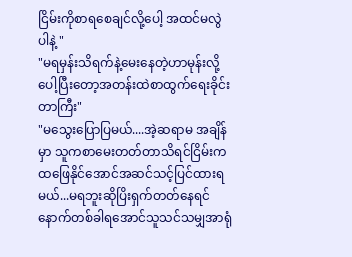ငြိမ်းကိုစာရစေချင်လို့ပေါ့ အထင်မလွဲပါနဲ့ "
"မရမှန်းသိရက်နဲ့မေးနေတဲ့ဟာမုန်းလို့ပေါ့ပြီးတော့အတန်းထဲစာထွက်ရေးခိုင်းတာကြီး"
"မသွေးပြောပြမယ်....အဲ့ဆရာမ အချိန်မှာ သူကစာမေးတတ်တာသိရင်ငြိမ်းကထဖြေနိုင်အောင်အဆင်သင့်ပြင်ထားရမယ်...မရဘူးဆိုပြိးရှက်တတ်နေရင်နောက်တစ်ခါရအောင်သူသင်သမျှအာရုံ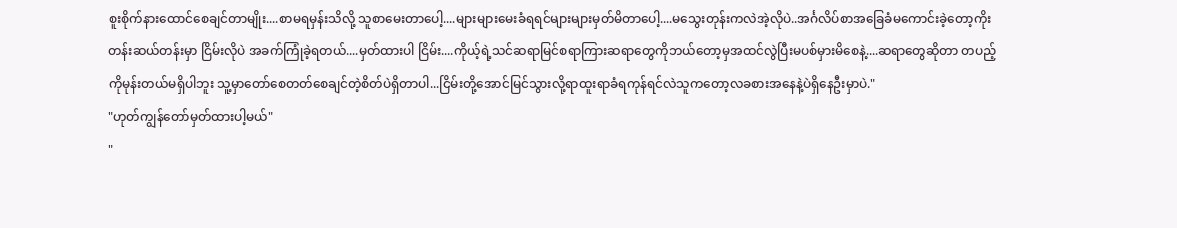စူးစိုက်နားထောင်စေချင်တာမျိုး....စာမရမှန်းသိလို့ သူစာမေးတာပေါ့....များများမေးခံရရင်များများမှတ်မိတာပေါ့....မသွေးတုန်းကလဲအဲ့လိုပဲ..အင်္ဂလိပ်စာအခြေခံမကောင်းခဲ့တော့ကိုးတန်းဆယ်တန်းမှာ ငြိမ်းလိုပဲ အခက်ကြုံခဲ့ရတယ်....မှတ်ထားပါ ငြိမ်း....ကိုယ့်ရဲ့သင်ဆရာမြင်စရာကြားဆရာတွေကိုဘယ်တော့မှအထင်လွဲပြီးမပစ်မှားမိစေနဲ့....ဆရာတွေဆိုတာ တပည့်ကိုမုန်းတယ်မရှိပါဘူး သူ့မှာတော်စေတတ်စေချင်တဲ့စိတ်ပဲရှိတာပါ...ငြိမ်းတို့အောင်မြင်သွားလို့ရာထူးရာခံရကုန်ရင်လဲသူကတော့လခစားအနေနဲ့ပဲရှိနေဦးမှာပဲ."
"ဟုတ်ကျွန်တော်မှတ်ထားပါ့မယ်"
"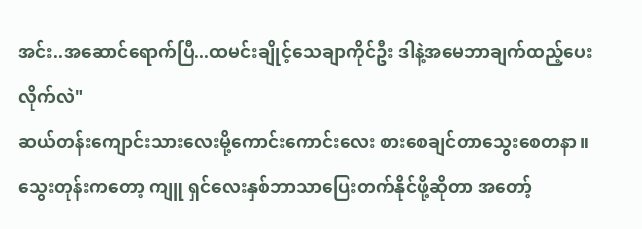အင်း..အဆောင်ရောက်ပြီ...ထမင်းချိုင့်သေချာကိုင်ဦး ဒါနဲ့အမေဘာချက်ထည့်ပေးလိုက်လဲ"
ဆယ်တန်းကျောင်းသားလေးမို့ကောင်းကောင်းလေး စားစေချင်တာသွေးစေတနာ။သွေးတုန်းကတော့ ကျူ ရှင်လေးနှစ်ဘာသာပြေးတက်နိုင်ဖို့ဆိုတာ အတော့်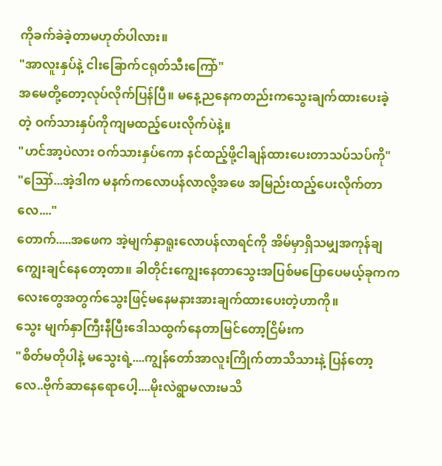ကိုခက်ခဲခဲ့တာမဟုတ်ပါလား။
"အာလူးနှပ်နဲ့ ငါးခြောက်ငရုတ်သီးကြော်"
အမေတို့တော့လုပ်လိုက်ပြန်ပြီ။ မနေ့ညနေကတည်းကသွေးချက်ထားပေးခဲ့တဲ့ ဝက်သားနှပ်ကိုကျမထည့်ပေးလိုက်ပဲနဲ့။
"ဟင်အာ့ပဲလား ဝက်သားနှပ်ကော နင်ထည့်ဖို့ငါချန်ထားပေးတာသပ်သပ်ကို"
"ဪ...အဲ့ဒါက မနက်ကလောပန်လာလို့အဖေ အမြည်းထည့်ပေးလိုက်တာလေ...."
တောက်.....အဖေက အဲ့မျက်နှာရူးလောပန်လာရင်ကို အိမ်မှာရှိသမျှအကုန်ချကျွေးချင်နေတော့တာ။ ခါတိုင်းကျွေးနေတာသွေးအပြစ်မပြောပေမယ့်ခုကကလေးတွေအတွက်သွေးဖြင့်မနေမနားအားချက်ထားပေးတဲ့ဟာကို။
သွေး မျက်နှာကြီးနီပြီးဒေါသထွက်နေတာမြင်တော့ငြိမ်းက
"စိတ်မတိုပါနဲ့ မသွေးရဲ့....ကျွန်တော်အာလူးကြိုက်တာသိသားနဲ့ ပြန်တော့လေ..ဗိုက်ဆာနေရောပေါ့....မိုးလဲရွာမလားမသိ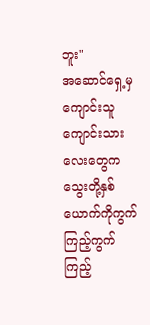ဘူး"
အဆောင်ရှေ့မှကျောင်းသူကျောင်းသားလေးတွေကသွေးတို့နှစ်ယောက်ကိုကွက်ကြည့်ကွက်ကြည့်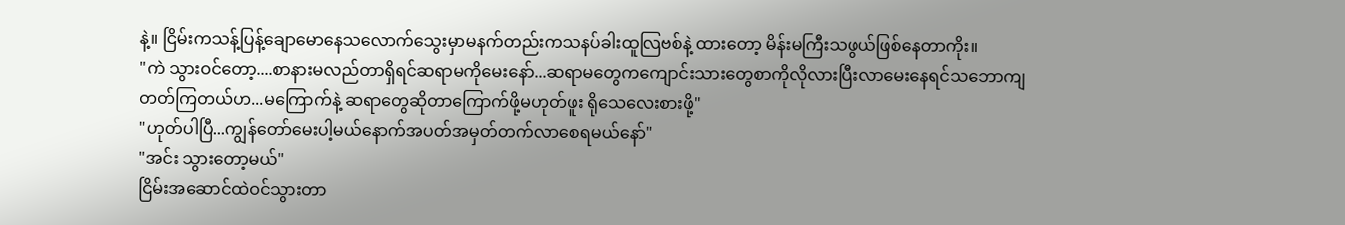နဲ့။ ငြိမ်းကသန့်ပြန့်ချောမောနေသလောက်သွေးမှာမနက်တည်းကသနပ်ခါးထူလြဗစ်နဲ့ ထားတော့ မိန်းမကြီးသဖွယ်ဖြစ်နေတာကိုး။
"ကဲ သွားဝင်တော့....စာနားမလည်တာရှိရင်ဆရာမကိုမေးနော်...ဆရာမတွေကကျောင်းသားတွေစာကိုလိုလားပြီးလာမေးနေရင်သဘောကျတတ်ကြတယ်ဟ...မကြောက်နဲ့ ဆရာတွေဆိုတာကြောက်ဖို့မဟုတ်ဖူး ရိုသေလေးစားဖို့"
"ဟုတ်ပါပြီ...ကျွန်တော်မေးပါ့မယ်နောက်အပတ်အမှတ်တက်လာစေရမယ်နော်"
"အင်း သွားတော့မယ်"
ငြိမ်းအဆောင်ထဲဝင်သွားတာ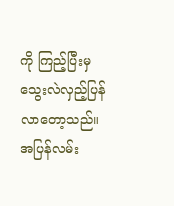ကို ကြည့်ပြီးမှသွေးလဲလှည့်ပြန်လာတော့သည်။ အပြန်လမ်း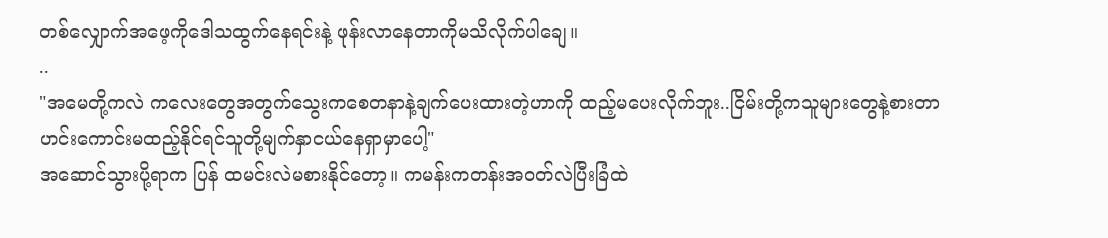တစ်လျှောက်အဖေ့ကိုဒေါသထွက်နေရင်းနဲ့ ဖုန်းလာနေတာကိုမသိလိုက်ပါချေ။
..
"အမေတို့ကလဲ ကလေးတွေအတွက်သွေးကစေတနာနဲ့ချက်ပေးထားတဲ့ဟာကို ထည့်မပေးလိုက်ဘူး..ငြိမ်းတို့ကသူများတွေနဲ့စားတာ ဟင်းကောင်းမထည့်နိုင်ရင်သူတို့မျက်နှာငယ်နေရှာမှာပေါ့"
အဆောင်သွားပို့ရာက ပြန် ထမင်းလဲမစားနိုင်တော့။ ကမန်းကတန်းအဝတ်လဲပြီးခြံထဲ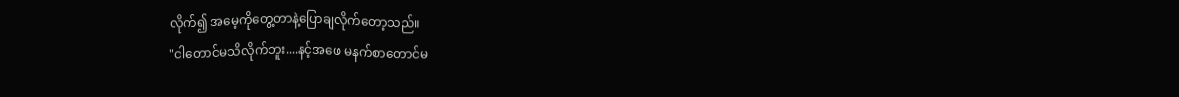လိုက်၍ အမေ့ကိုတွေ့တာနဲ့ပြောချလိုက်တော့သည်။
"ငါတောင်မသိလိုက်ဘူး....နင့်အဖေ မနက်စာတောင်မ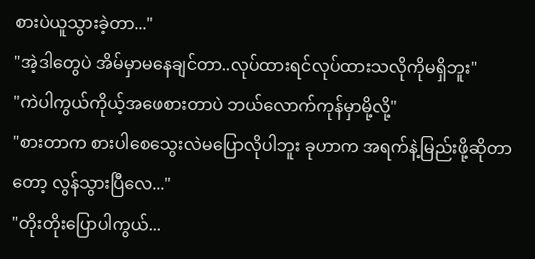စားပဲယူသွားခဲ့တာ..."
"အဲ့ဒါတွေပဲ အိမ်မှာမနေချင်တာ..လုပ်ထားရင်လုပ်ထားသလိုကိုမရှိဘူး"
"ကဲပါကွယ်ကိုယ့်အဖေစားတာပဲ ဘယ်လောက်ကုန်မှာမို့လို့"
"စားတာက စားပါစေသွေးလဲမပြောလိုပါဘူး ခုဟာက အရက်နဲ့မြည်းဖို့ဆိုတာတော့ လွန်သွားပြီလေ..."
"တိုးတိုးပြောပါကွယ်...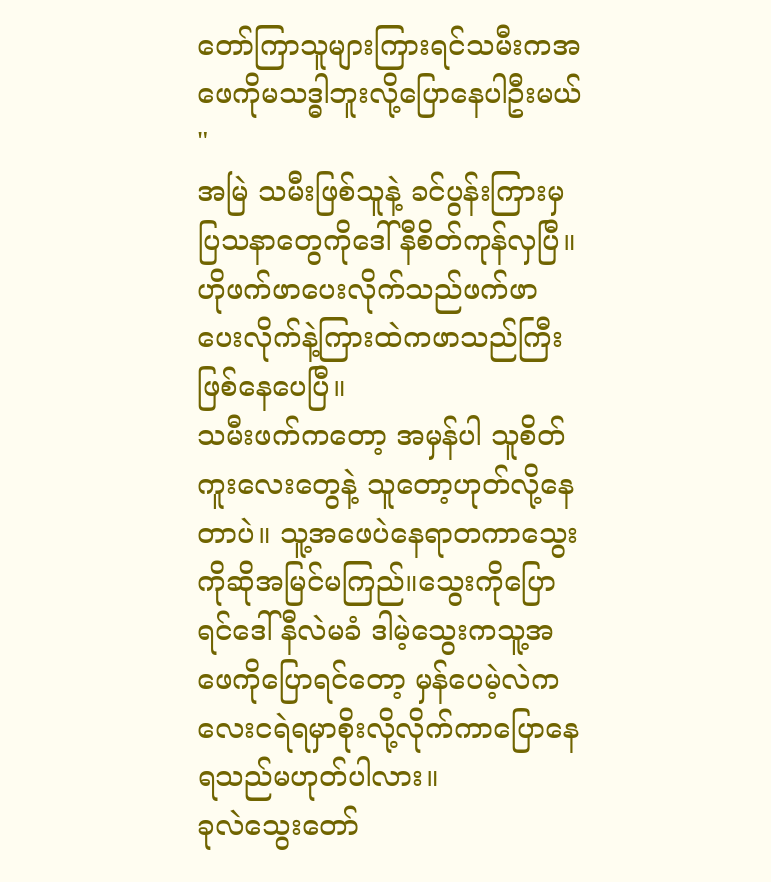တော်ကြာသူများကြားရင်သမီးကအဖေကိုမသဒ္ဓါဘူးလို့ပြောနေပါဦးမယ်"
အမြဲ သမီးဖြစ်သူနဲ့ ခင်ပွန်းကြားမှပြသနာတွေကိုဒေါ်နီစိတ်ကုန်လှပြီ။ ဟိုဖက်ဖာပေးလိုက်သည်ဖက်ဖာပေးလိုက်နဲ့ကြားထဲကဖာသည်ကြီးဖြစ်နေပေပြီ။
သမီးဖက်ကတော့ အမှန်ပါ သူစိတ်ကူးလေးတွေနဲ့ သူတော့ဟုတ်လို့နေတာပဲ။ သူ့အဖေပဲနေရာတကာသွေးကိုဆိုအမြင်မကြည်။သွေးကိုပြောရင်ဒေါ်နီလဲမခံ ဒါမဲ့သွေးကသူ့အဖေကိုပြောရင်တော့ မှန်ပေမဲ့လဲကလေးငရဲရမှာစိုးလို့လိုက်ကာပြောနေရသည်မဟုတ်ပါလား။
ခုလဲသွေးတော်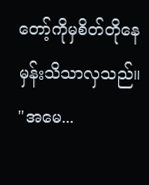တော့်ကိုမှစိတ်တိုနေမှန်းသိသာလှသည်။
"အမေ...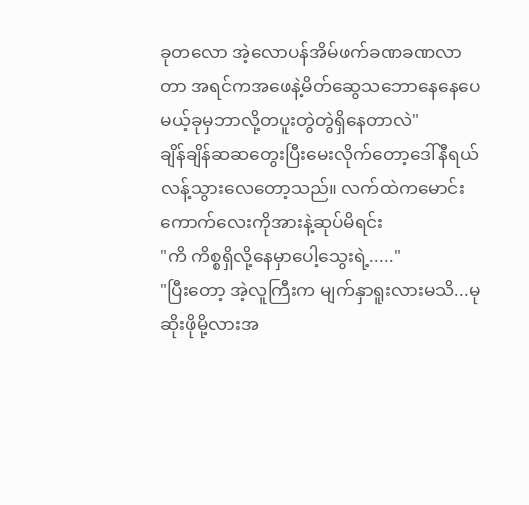ခုတလော အဲ့လောပန်အိမ်ဖက်ခဏခဏလာတာ အရင်ကအဖေနဲ့မိတ်ဆွေသဘောနေနေပေမယ့်ခုမှဘာလို့တပူးတွဲတွဲရှိနေတာလဲ"
ချိန်ချိန်ဆဆတွေးပြီးမေးလိုက်တော့ဒေါ်နီရယ်လန့်သွားလေတော့သည်။ လက်ထဲကမောင်းကောက်လေးကိုအားနဲ့ဆုပ်မိရင်း
"ကိ ကိစ္စရှိလို့နေမှာပေါ့သွေးရဲ့....."
"ပြီးတော့ အဲ့လူကြီးက မျက်နှာရူးလားမသိ...မုဆိုးဖိုမို့လားအ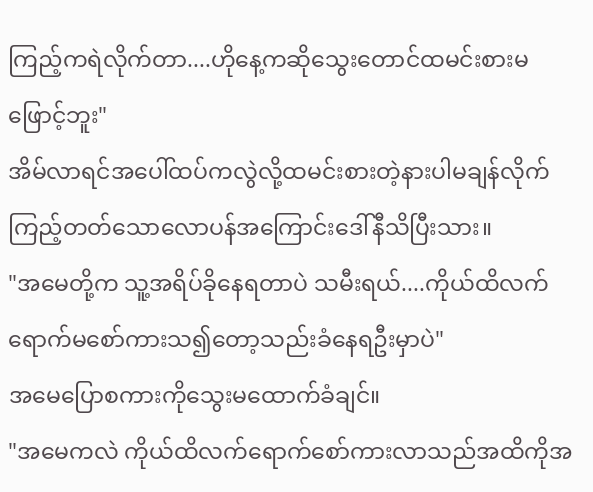ကြည့်ကရဲလိုက်တာ....ဟိုနေ့ကဆိုသွေးတောင်ထမင်းစားမဖြောင့်ဘူး"
အိမ်လာရင်အပေါ်ထပ်ကလွဲလို့ထမင်းစားတဲ့နားပါမချန်လိုက်ကြည့်တတ်သောလောပန်အကြောင်းဒေါ်နီသိပြီးသား။
"အမေတို့က သူ့အရိပ်ခိုနေရတာပဲ သမီးရယ်....ကိုယ်ထိလက်ရောက်မစော်ကားသ၍တော့သည်းခံနေရဦးမှာပဲ"
အမေပြောစကားကိုသွေးမထောက်ခံချင်။
"အမေကလဲ ကိုယ်ထိလက်ရောက်စော်ကားလာသည်အထိကိုအ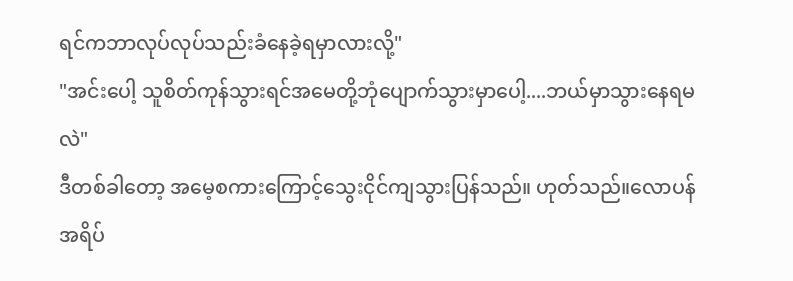ရင်ကဘာလုပ်လုပ်သည်းခံနေခဲ့ရမှာလားလို့"
"အင်းပေါ့ သူစိတ်ကုန်သွားရင်အမေတို့ဘုံပျောက်သွားမှာပေါ့....ဘယ်မှာသွားနေရမလဲ"
ဒီတစ်ခါတော့ အမေ့စကားကြောင့်သွေးငိုင်ကျသွားပြန်သည်။ ဟုတ်သည်။လောပန်အရိပ်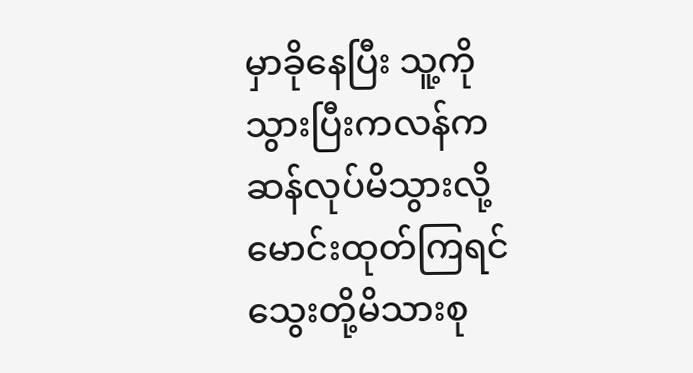မှာခိုနေပြီး သူ့ကိုသွားပြီးကလန်ကဆန်လုပ်မိသွားလို့မောင်းထုတ်ကြရင်သွေးတို့မိသားစု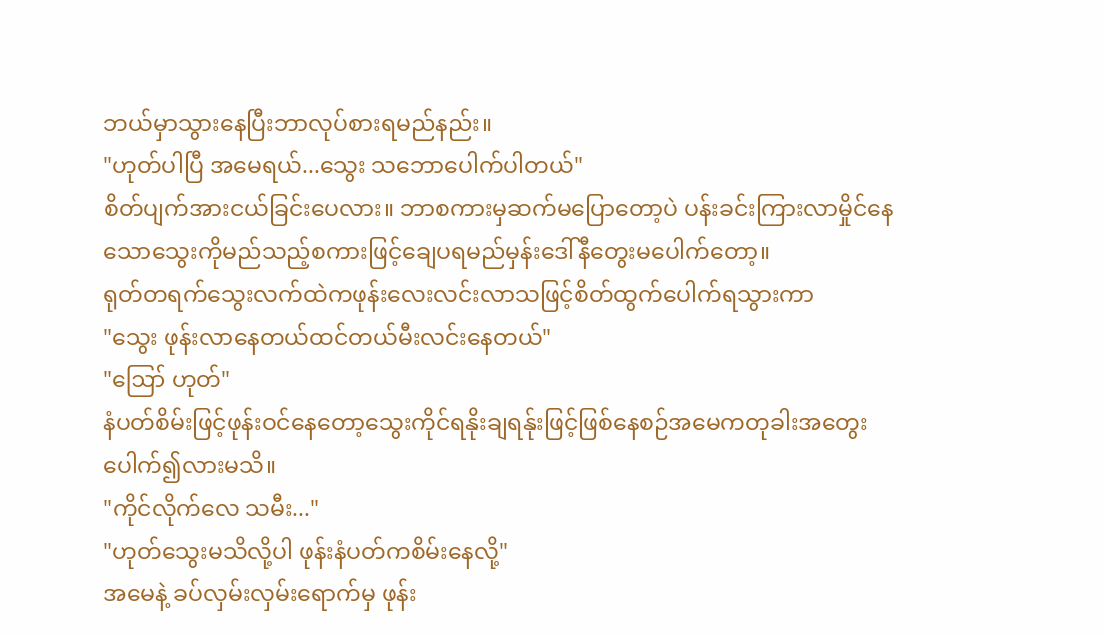ဘယ်မှာသွားနေပြီးဘာလုပ်စားရမည်နည်း။
"ဟုတ်ပါပြီ အမေရယ်...သွေး သဘောပေါက်ပါတယ်"
စိတ်ပျက်အားငယ်ခြင်းပေလား။ ဘာစကားမှဆက်မပြောတော့ပဲ ပန်းခင်းကြားလာမှိုင်နေသောသွေးကိုမည်သည့်စကားဖြင့်ချေပရမည်မှန်းဒေါ်နီတွေးမပေါက်တော့။
ရုတ်တရက်သွေးလက်ထဲကဖုန်းလေးလင်းလာသဖြင့်စိတ်ထွက်ပေါက်ရသွားကာ
"သွေး ဖုန်းလာနေတယ်ထင်တယ်မီးလင်းနေတယ်"
"ဪ ဟုတ်"
နံပတ်စိမ်းဖြင့်ဖုန်းဝင်နေတော့သွေးကိုင်ရနိုးချရန်ုးဖြင့်ဖြစ်နေစဉ်အမေကတုခါးအတွေးပေါက်၍လားမသိ။
"ကိုင်လိုက်လေ သမီး..."
"ဟုတ်သွေးမသိလို့ပါ ဖုန်းနံပတ်ကစိမ်းနေလို့"
အမေနဲ့ ခပ်လှမ်းလှမ်းရောက်မှ ဖုန်း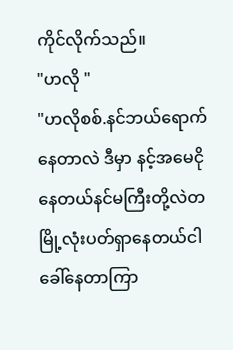ကိုင်လိုက်သည်။
"ဟလို "
"ဟလိုစစ်.နင်ဘယ်ရောက်နေတာလဲ ဒီမှာ နင့်အမေငိုနေတယ်နင်မကြီးတို့လဲတမြို့လုံးပတ်ရှာနေတယ်ငါခေါ်နေတာကြာ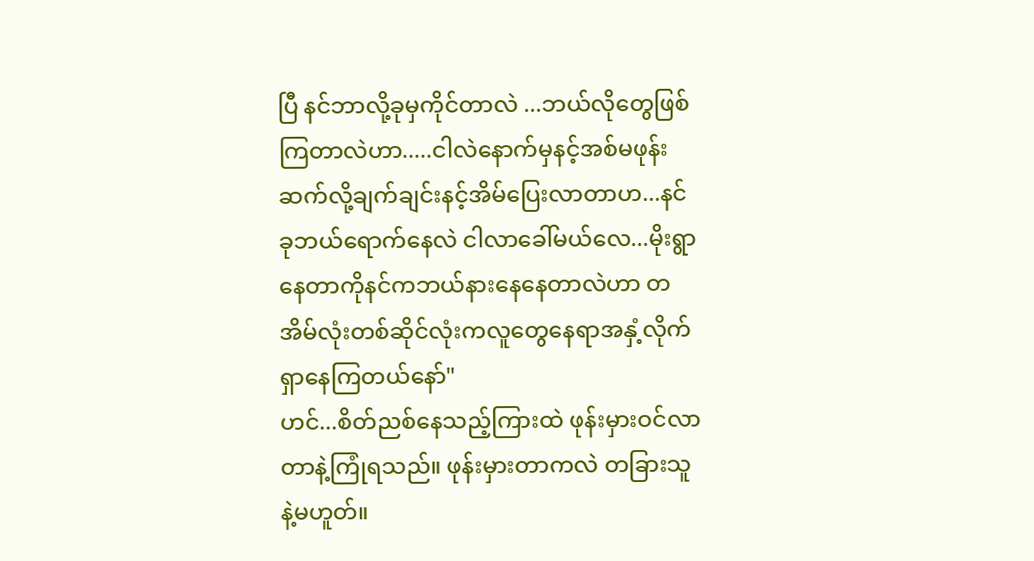ပြီ နင်ဘာလို့ခုမှကိုင်တာလဲ ...ဘယ်လိုတွေဖြစ်ကြတာလဲဟာ.....ငါလဲနောက်မှနင့်အစ်မဖုန်းဆက်လို့ချက်ချင်းနင့်အိမ်ပြေးလာတာဟ...နင်ခုဘယ်ရောက်နေလဲ ငါလာခေါ်မယ်လေ...မိုးရွာနေတာကိုနင်ကဘယ်နားနေနေတာလဲဟာ တအိမ်လုံးတစ်ဆိုင်လုံးကလူတွေနေရာအနှံ့လိုက်ရှာနေကြတယ်နော်"
ဟင်...စိတ်ညစ်နေသည့်ကြားထဲ ဖုန်းမှားဝင်လာတာနဲ့ကြုံရသည်။ ဖုန်းမှားတာကလဲ တခြားသူနဲ့မဟူတ်။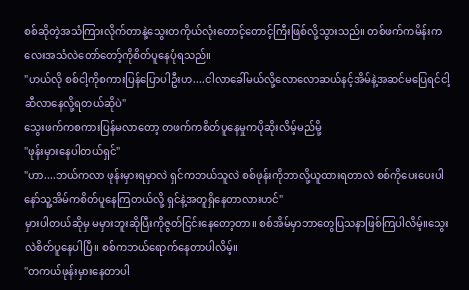စစ်ဆိုတဲ့အသံကြားလိုက်တာနဲ့သွေးတကိုယ်လုံးတောင့်တောင့်ကြီးဖြစ်လို့သွားသည်။ တစ်ဖက်ကမိန်းကလေးအသံလဲတော်တော့်ကိုစိတ်ပူနေပုံရသည်။
"ဟယ်လို စစ်ငါ့ကိုစကားပြန်ပြောပါဦးဟ....ငါလာခေါ်မယ်လို့လောလောဆယ်နင့်အိမ်နဲ့အဆင်မပြေရင်ငါ့ဆီလာနေလို့ရတယ်ဆိုပဲ"
သွေးဖက်ကစကားပြန်မလာတော့ တဖက်ကစိတ်ပူနေမှုကပိုဆိုးလိမ့်မည်မို့
"ဖုန်းမှားနေပါတယ်ရှင်"
"ဟာ....ဘယ်ကလာ ဖုန်းမှားရမှာလဲ ရှင်ကဘယ်သူလဲ စစ်ဖုန်းကိုဘာလို့ယူထားရတာလဲ စစ်ကိုပေးပေးပါနော်သူ့အိမ်ကစိတ်ပူနေကြတယ်လို့ ရှင်နဲ့အတူရှိနေတာလားဟင်"
မှားပါတယ်ဆိုမှ မမှားဘူးဆိုပြီးကိုဇွတ်ငြင်းနေတော့တာ။ စစ်အိမ်မှာဘာတွေပြသနာဖြစ်ကြပါလိမ့်။သွေးလဲစိတ်ပူနေပါပြီ။ စစ်ကဘယ်ရောက်နေတာပါလိမ့်။
"တကယ်ဖုန်းမှားနေတာပါ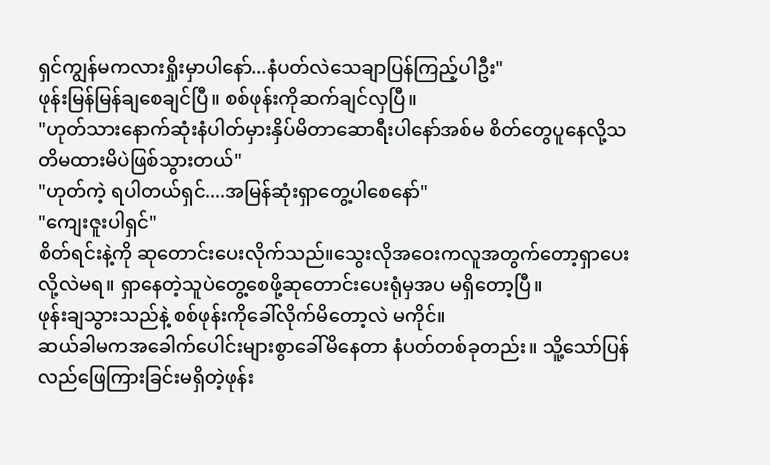ရှင်ကျွန်မကလားရှိုးမှာပါနော်...နံပတ်လဲသေချာပြန်ကြည့်ပါဦး"
ဖုန်းမြန်မြန်ချစေချင်ပြီ။ စစ်ဖုန်းကိုဆက်ချင်လှပြီ။
"ဟုတ်သားနောက်ဆုံးနံပါတ်မှားနှိပ်မိတာဆောရီးပါနော်အစ်မ စိတ်တွေပူနေလို့သတိမထားမိပဲဖြစ်သွားတယ်"
"ဟုတ်ကဲ့ ရပါတယ်ရှင်....အမြန်ဆုံးရှာတွေ့ပါစေနော်"
"ကျေးဇူးပါရှင်"
စိတ်ရင်းနဲ့ကို ဆုတောင်းပေးလိုက်သည်။သွေးလိုအဝေးကလူအတွက်တော့ရှာပေးလို့လဲမရ။ ရှာနေတဲ့သူပဲတွေ့စေဖို့ဆုတောင်းပေးရုံမှအပ မရှိတော့ပြီ။
ဖုန်းချသွားသည်နဲ့ စစ်ဖုန်းကိုခေါ်လိုက်မိတော့လဲ မကိုင်။
ဆယ်ခါမကအခေါက်ပေါင်းများစွာခေါ်မိနေတာ နံပတ်တစ်ခုတည်း။ သိူ့သော်ပြန်လည်ဖြေကြားခြင်းမရှိတဲ့ဖုန်း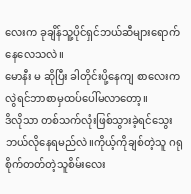လေးက ခုချိန်သူ့ပိုင်ရှင်ဘယ်ဆီများရောက်နေလေသလဲ။
မောနီး မ ဆိုပြီး ခါတိုင်းပို့နေကျ စာလေးကလွဲရင်ဘာစာမှထပ်ပေါ်မလာတော့။
ဒိလိုသာ တစ်သက်လုံးဖြစ်သွားခဲ့ရင်သွေးဘယ်လိုနေရမည်လဲ။ကိုယ့်ကိုချစ်တဲ့သူ ဂရုစိုက်တတ်တဲ့သူစိမ်းလေး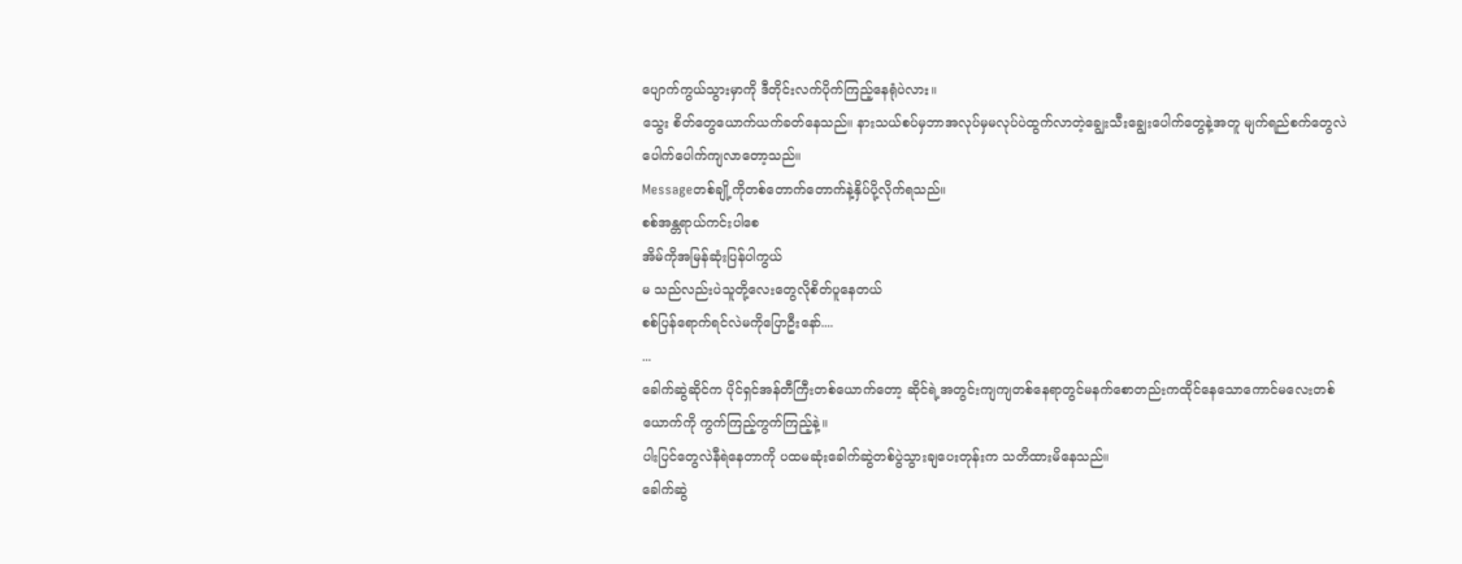ပျောက်ကွယ်သွားမှာကို ဒီတိုင်းလက်ပိုက်ကြည့်နေရုံပဲလား။
သွေး စိတ်တွေယောက်ယက်ခတ်နေသည်။ နားသယ်စပ်မှဘာအလုပ်မှမလုပ်ပဲထွက်လာတဲ့ချွေးသီးချွေးပေါက်တွေနဲ့အတူ မျက်ရည်စက်တွေလဲပေါက်ပေါက်ကျလာတော့သည်။
Messageတစ်ချို့ကိုတစ်တောက်တောက်နဲ့နှိပ်ပို့လိုက်ရသည်။
စစ်အန္တရာယ်ကင်းပါစေ
အိမ်ကိုအမြန်ဆုံးပြန်ပါကွယ်
မ သည်လည်းပဲသူတို့လေးတွေလိုစိတ်ပူနေတယ်
စစ်ပြန်ရောက်ရင်လဲမကိုပြောဦးနော်....
...
ခေါက်ဆွဲဆိုင်က ပိုင်ရှင်အန်တီကြီးတစ်ယောက်တော့ ဆိုင်ရဲ့အတွင်းကျကျတစ်နေရာတွင်မနက်စောတည်းကထိုင်နေသောကောင်မလေးတစ်ယောက်ကို ကွက်ကြည့်ကွက်ကြည့်နဲ့။
ပါးပြင်တွေလဲနီရဲနေတာကို ပထမဆုံးခေါက်ဆွဲတစ်ပွဲသွားချပေးတုန်းက သတိထားမိနေသည်။
ခေါက်ဆွဲ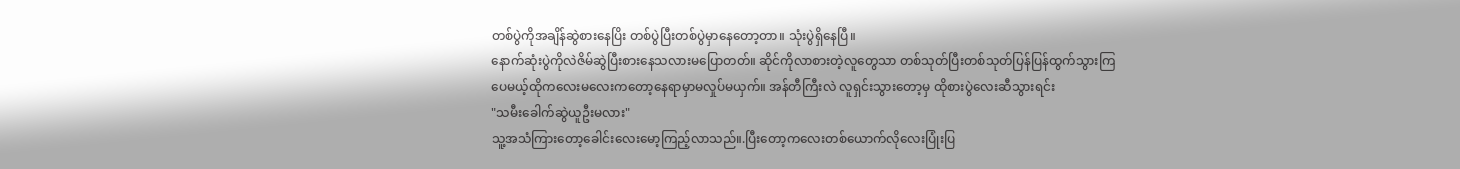တစ်ပွဲကိုအချိန်ဆွဲစားနေပြိး တစ်ပွဲပြီးတစ်ပွဲမှာနေတော့တာ။ သုံးပွဲရှိနေပြီ။
နောက်ဆုံးပွဲကိုလဲဇိမ်ဆွဲပြီးစားနေသလားမပြောတတ်။ ဆိုင်ကိုလာစားတဲ့လူတွေသာ တစ်သုတ်ပြီးတစ်သုတ်ပြန်ပြန်ထွက်သွားကြပေမယ့်ထိုကလေးမလေးကတော့နေရာမှာမလှုပ်မယှက်။ အန်တီကြီးလဲ လူရှင်းသွားတော့မှ ထိုစားပွဲလေးဆီသွားရင်း
"သမီးခေါက်ဆွဲယူဦးမလား"
သူ့အသံကြားတော့ခေါင်းလေးမော့ကြည့်လာသည်။.ပြီးတော့ကလေးတစ်ယောက်လိုလေးပြုံးပြ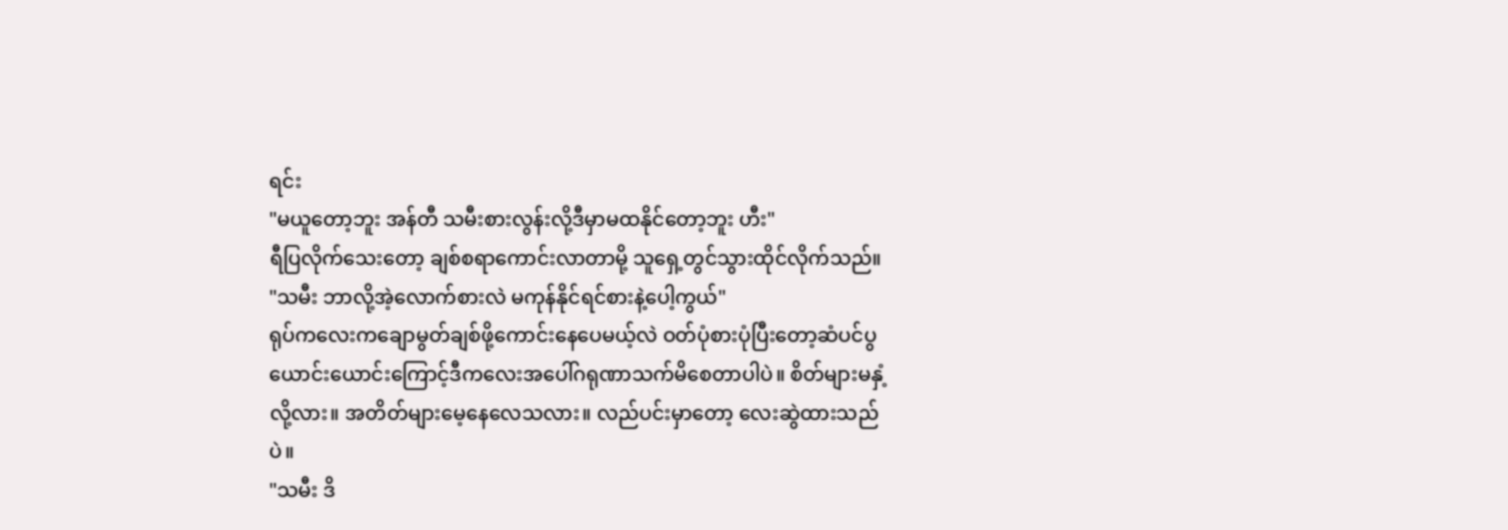ရင်း
"မယူတော့ဘူး အန်တီ သမီးစားလွန်းလို့ဒီမှာမထနိုင်တော့ဘူး ဟီး"
ရီပြလိုက်သေးတော့ ချစ်စရာကောင်းလာတာမို့ သူရှေ့တွင်သွားထိုင်လိုက်သည်။
"သမီး ဘာလို့အဲ့လောက်စားလဲ မကုန်နိုင်ရင်စားနဲ့ပေါ့ကွယ်"
ရုပ်ကလေးကချောမွတ်ချစ်ဖို့ကောင်းနေပေမယ့်လဲ ဝတ်ပုံစားပုံပြီးတော့ဆံပင်ပွယောင်းယောင်းကြောင့်ဒီကလေးအပေါ်ဂရုဏာသက်မိစေတာပါပဲ။ စိတ်များမနှံ့လို့လား။ အတိတ်များမေ့နေလေသလား။ လည်ပင်းမှာတော့ လေးဆွဲထားသည်ပဲ။
"သမီး ဒိ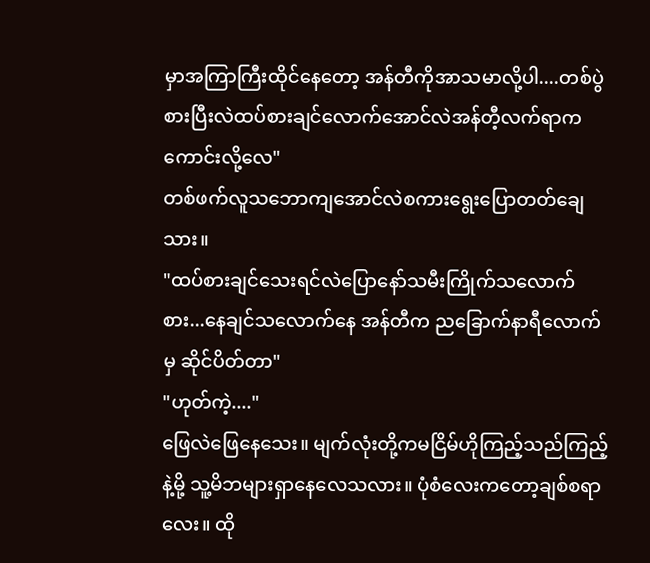မှာအကြာကြီးထိုင်နေတော့ အန်တီကိုအာသမာလို့ပါ....တစ်ပွဲစားပြီးလဲထပ်စားချင်လောက်အောင်လဲအန်တီ့လက်ရာကကောင်းလို့လေ"
တစ်ဖက်လူသဘောကျအောင်လဲစကားရွေးပြောတတ်ချေသား။
"ထပ်စားချင်သေးရင်လဲပြောနော်သမီးကြိုက်သလောက်စား...နေချင်သလောက်နေ အန်တီက ညခြောက်နာရီလောက်မှ ဆိုင်ပိတ်တာ"
"ဟုတ်ကဲ့...."
ဖြေလဲဖြေနေသေး။ မျက်လုံးတို့ကမငြိမ်ဟိုကြည့်သည်ကြည့်နဲ့မို့ သူ့မိဘများရှာနေလေသလား။ ပုံစံလေးကတော့ချစ်စရာလေး။ ထို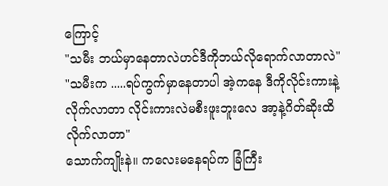ကြောင့်
"သမီး ဘယ်မှာနေတာလဲဟင်ဒီကိုဘယ်လိုရောက်လာတာလဲ"
"သမီးက .....ရပ်ကွက်မှာနေတာပါ အဲ့ကနေ ဒီကိုလိုင်းကားနဲ့လိုက်လာတာ လိုင်းကားလဲမစီးဖူးဘူးလေ အာ့နဲ့ဂိတ်ဆိုးထိလိုက်လာတာ"
သောက်ကျိုးနဲ။ ကလေးမနေရပ်က ခြံကြီး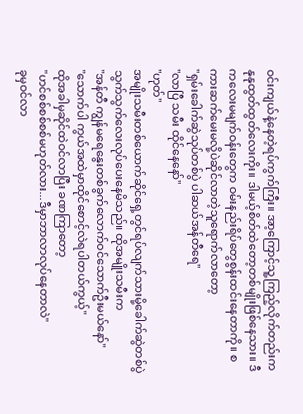ဝင်းကျယ်နဲ့နေတဲ့ရပ်ကွက်ကြီး။ အာ့ကြောင့်သူ့ကြည့်လိုက်တည်းက နုနုထွတ်ထွတ်လေးကိုး။ ဒါမယ့်စိတ်ထဲတော့တစ်မျိုးဖြစ်နေသား။ ဒီကလေးမမျက်ဝန်းတွေက ဝမ်းနည်းရိပ်တွေစွန်းထင်းနေတာကို။ စကားဆက်မေးမလို့ပဲဆိုင်လာတဲ့သူရောက်လာတော့
"ရှမ်းခေါက်ဆွဲသုပ်တစ်ပွဲ ပါဆယ်အန်တီရေ"
"လာပြီ သမီး ထိုင်နေနော်"
"ဟုတ်"
အမျိုးသမီးတစ်ယောက်ဆိုင်ရှေ့တွင်ရပ်လျက်သားမို့ခေါက်ဆွဲတစ်ပွဲသွက်သွက်လေးလုပ်ပေးနေမိသည်။ ထိုအမျိုးသမီးက
"အန်တီ ကျွန်မရေနွေးတစ်ခွက်လောက်ဝင်သောက်ဦးမယ်နော်"
"သောက်ပါ ကွယ်အထဲမှာထိုင်စောင့်လဲရပါတယ်ကွယ့်"
ထိုအခါမှဆိုင်ထဲဝင်လာပြီး ခဏကြာတော့
"ဟင်စစ်စစ်စစ်မဟုတ်လား...ဒီမှာဘာလာလုပ်နေတာလဲ"
ခုမှဝင်လာ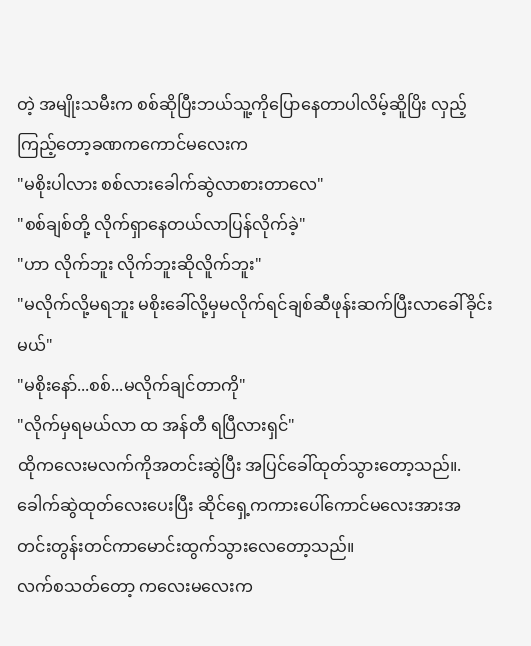တဲ့ အမျိုးသမီးက စစ်ဆိုပြီးဘယ်သူ့ကိုပြောနေတာပါလိမ့်ဆိူပြိး လှည့်ကြည့်တော့ခဏကကောင်မလေးက
"မစိုးပါလား စစ်လားခေါက်ဆွဲလာစားတာလေ"
"စစ်ချစ်တို့ လိုက်ရှာနေတယ်လာပြန်လိုက်ခဲ့"
"ဟာ လိုက်ဘူး လိုက်ဘူးဆိုလိူက်ဘူး"
"မလိုက်လို့မရဘူး မစိုးခေါ်လို့မှမလိုက်ရင်ချစ်ဆီဖုန်းဆက်ပြီးလာခေါ်ခိုင်းမယ်"
"မစိုးနော်...စစ်...မလိုက်ချင်တာကို"
"လိုက်မှရမယ်လာ ထ အန်တီ ရပြီလားရှင်"
ထိုကလေးမလက်ကိုအတင်းဆွဲပြီး အပြင်ခေါ်ထုတ်သွားတော့သည်။.ခေါက်ဆွဲထုတ်လေးပေးပြီး ဆိုင်ရှေ့ကကားပေါ်ကောင်မလေးအားအတင်းတွန်းတင်ကာမောင်းထွက်သွားလေတော့သည်။
လက်စသတ်တော့ ကလေးမလေးက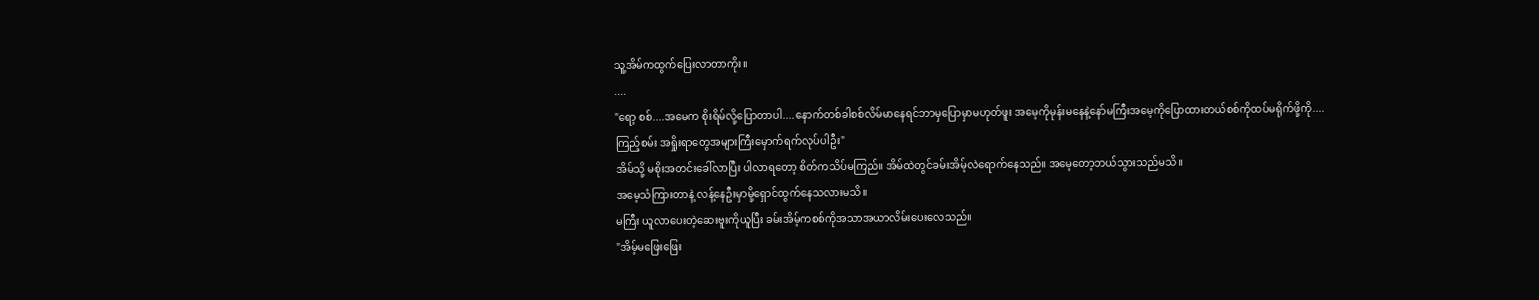သူ့အိမ်ကထွက်ပြေးလာတာကိုး။
....
"ရော့ စစ်....အမေက စိုးရိမ်လို့ပြောတာပါ....နောက်တစ်ခါစစ်လိမ်မာနေရင်ဘာမှပြောမှာမဟုတ်ဖူး အမေ့ကိုမုန်းမနေနဲ့နော်မကြီးအမေ့ကိုပြောထားတယ်စစ်ကိုထပ်မရိုက်ဖို့ကို....ကြည့်စမ်း အရှိုးရာတွေအများကြီးမှောက်ရက်လုပ်ပါဦး"
အိမ်သို့ မစိုးအတင်းခေါ်လာပြီး ပါလာရတော့ စိတ်ကသိပ်မကြည်။ အိမ်ထဲတွင်ခမ်းအိမ့်လဲရောက်နေသည်။ အမေ့တော့ဘယ်သွားသည်မသိ။
အမေ့သံကြားတာနဲ့ လန့်နေဦးမှာမို့ရှောင်ထွက်နေသလားမသိ။
မကြီး ယူလာပေးတဲ့ဆေးဗူးကိုယူပြီး ခမ်းအိမ့်ကစစ်ကိုအသာအယာလိမ်းပေးလေသည်။
"အိမ့်မဖြေးဖြေး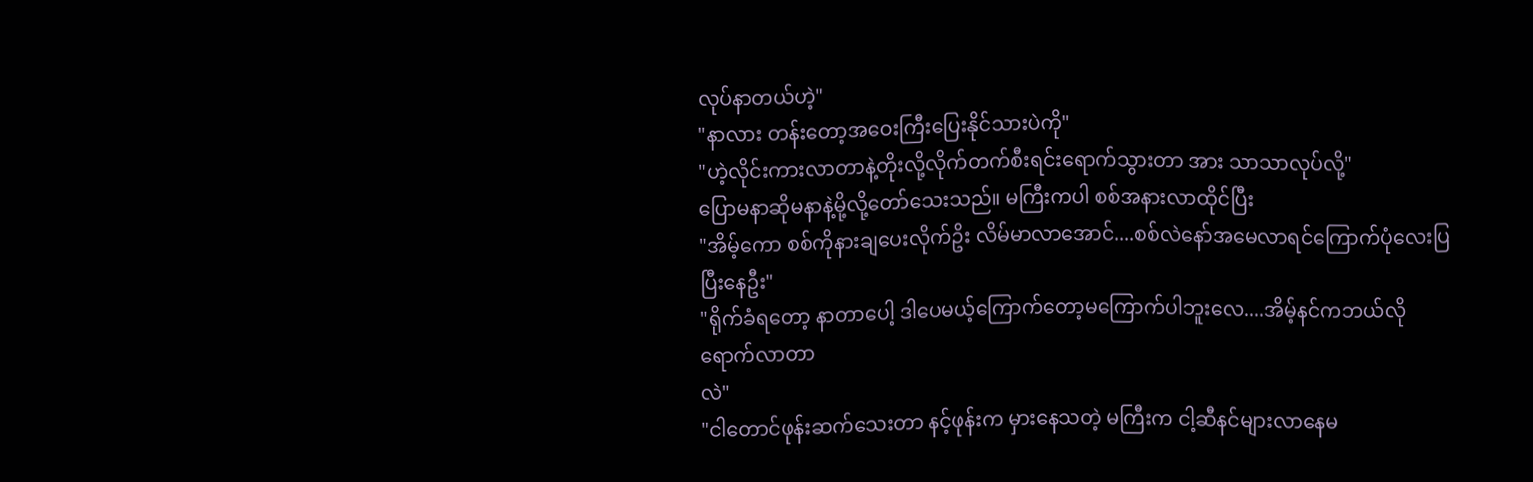လုပ်နာတယ်ဟဲ့"
"နာလား တန်းတော့အဝေးကြီးပြေးနိုင်သားပဲကို"
"ဟဲ့လိုင်းကားလာတာနဲ့တိုးလို့လိုက်တက်စီးရင်းရောက်သွားတာ အား သာသာလုပ်လို့"
ပြောမနာဆိုမနာနဲ့မို့လို့တော်သေးသည်။ မကြီးကပါ စစ်အနားလာထိုင်ပြီး
"အိမ့်ကော စစ်ကိုနားချပေးလိုက်ဥိး လိမ်မာလာအောင်....စစ်လဲနော်အမေလာရင်ကြောက်ပုံလေးပြပြီးနေဦး"
"ရိုက်ခံရတော့ နာတာပေါ့ ဒါပေမယ့်ကြောက်တော့မကြောက်ပါဘူးလေ....အိမ့်နင်ကဘယ်လိုရောက်လာတာ
လဲ"
"ငါတောင်ဖုန်းဆက်သေးတာ နင့်ဖုန်းက မှားနေသတဲ့ မကြီးက ငါ့ဆီနင်များလာနေမ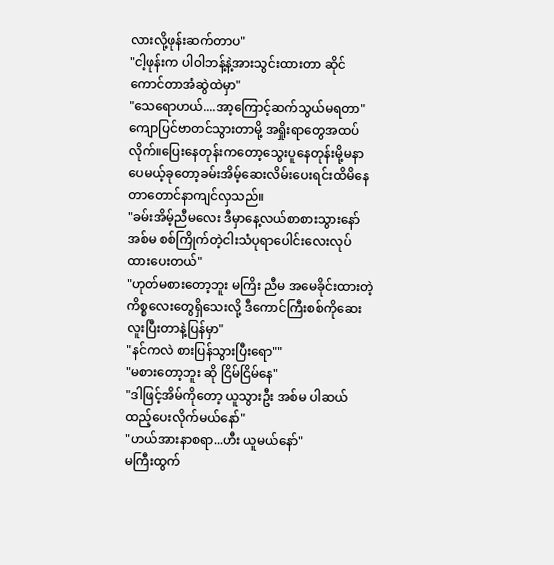လားလို့ဖုန်းဆက်တာပ"
"ငါ့ဖုန်းက ပါဝါဘန့်နဲ့အားသွင်းထားတာ ဆိုင်ကောင်တာအံဆွဲထဲမှာ"
"သေရောဟယ်....အာ့ကြောင့်ဆက်သွယ်မရတာ"
ကျောပြင်ဗာတင်သွားတာမို့ အရှိုးရာတွေအထပ်လိုက်။ပြေးနေတုန်းကတော့သွေးပူနေတုန်းမို့မနာပေမယ့်ခုတော့ခမ်းအိမ့်ဆေးလိမ်းပေးရင်းထိမိနေတာတောင်နာကျင်လှသည်။
"ခမ်းအိမ့်ညီမလေး ဒီမှာနေ့လယ်စာစားသွားနော်အစ်မ စစ်ကြိုက်တဲ့ငါးသံပုရာပေါင်းလေးလုပ်ထားပေးတယ်"
"ဟုတ်မစားတော့ဘူး မကြိး ညီမ အမေခိုင်းထားတဲ့ကိစ္စလေးတွေရှိသေးလို့ ဒီကောင်ကြီးစစ်ကိုဆေးလူးပြီးတာနဲ့ပြန်မှာ"
"နင်ကလဲ စားပြန်သွားပြီးရော""
"မစားတော့ဘူး ဆို ငြိမ်ငြိမ်နေ"
"ဒါဖြင့်အိမ်ကိုတော့ ယူသွားဦး အစ်မ ပါဆယ်ထည့်ပေးလိုက်မယ်နော်"
"ဟယ်အားနာစရာ...ဟီး ယူမယ်နော်"
မကြီးထွက်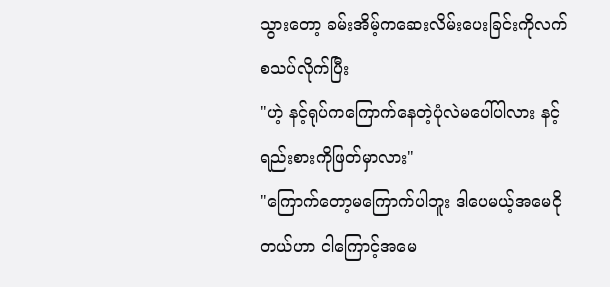သွားတော့ ခမ်းအိမ့်ကဆေးလိမ်းပေးခြင်းကိုလက်စသပ်လိုက်ပြီး
"ဟဲ့ နင့်ရုပ်ကကြောက်နေတဲ့ပုံလဲမပေါ်ပါလား နင့်ရည်းစားကိုဖြတ်မှာလား"
"ကြောက်တော့မကြောက်ပါဘူး ဒါပေမယ့်အမေငိုတယ်ဟာ ငါကြောင့်အမေ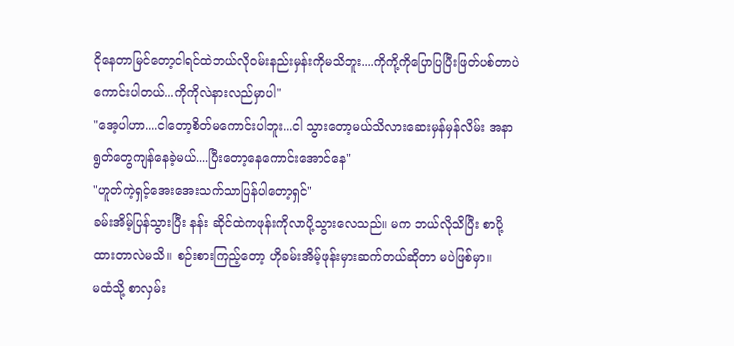ငိုနေတာမြင်တော့ငါရင်ထဲဘယ်လိုဝမ်းနည်းမှန်းကိုမသိဘူး....ကိုကို့ကိုပြောပြပြီးဖြတ်ပစ်တာပဲကောင်းပါတယ်...ကိုကိုလဲနားလည်မှာပါ"
"အေ့ပါဟာ....ငါတော့စိတ်မကောင်းပါဘူး...ငါ သွားတော့မယ်သိလားဆေးမှန်မှန်လိမ်း အနာရွတ်တွေကျန်နေခဲ့မယ်....ပြီးတော့နေကောင်းအောင်နေ"
"ဟူတ်ကဲ့ရှင့်အေးအေးသက်သာပြန်ပါတော့ရှင်"
ခမ်းအိမ့်ပြန်သွားပြီး နန်း ဆိုင်ထဲကဖုန်းကိုလာပို့သွားလေသည်။ မက ဘယ်လိုသိပြီး စာပို့ထားတာလဲမသိ။ စဉ်းစားကြည့်တော့ ဟိုခမ်းအိမ့်ဖုန်းမှားဆက်တယ်ဆိုတာ မပဲဖြစ်မှာ။
မထံသို့ စာလှမ်း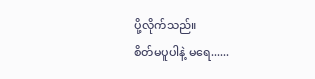ပို့လိုက်သည်။
စိတ်မပူပါနဲ့ မရေ......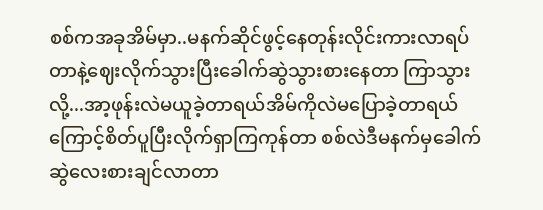စစ်ကအခုအိမ်မှာ..မနက်ဆိုင်ဖွင့်နေတုန်းလိုင်းကားလာရပ်တာနဲ့ဈေးလိုက်သွားပြီးခေါက်ဆွဲသွားစားနေတာ ကြာသွားလို့...အာ့ဖုန်းလဲမယူခဲ့တာရယ်အိမ်ကိုလဲမပြောခဲ့တာရယ်ကြောင့်စိတ်ပူပြီးလိုက်ရှာကြကုန်တာ စစ်လဲဒီမနက်မှခေါက်ဆွဲလေးစားချင်လာတာ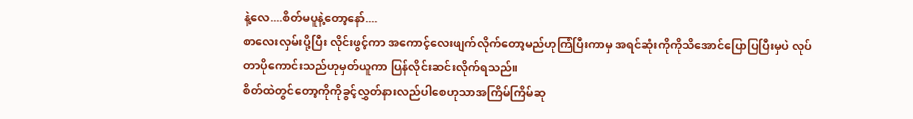နဲ့လေ....စိတ်မပူနဲ့တော့နော်....
စာလေးလှမ်းပို့ပြီး လိုင်းဖွင့်ကာ အကောင့်လေးဖျက်လိုက်တော့မည်ဟုကြံပြီးကာမှ အရင်ဆုံးကိုကိုသိအောင်ပြောပြပြီးမှပဲ လုပ်တာပိုကောင်းသည်ဟုမှတ်ယူကာ ပြန်လိုင်းဆင်းလိုက်ရသည်။
စိတ်ထဲတွင်တော့ကိုကိုခွင့်လွှတ်နားလည်ပါစေဟုသာအကြိမ်ကြိမ်ဆု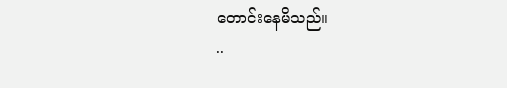တောင်းနေမိသည်။
..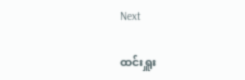Next

ထင်းရှူး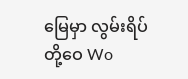မြေမှာ လွမ်းရိပ်တို့ဝေ Wo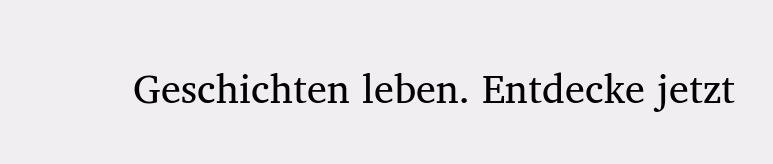Geschichten leben. Entdecke jetzt